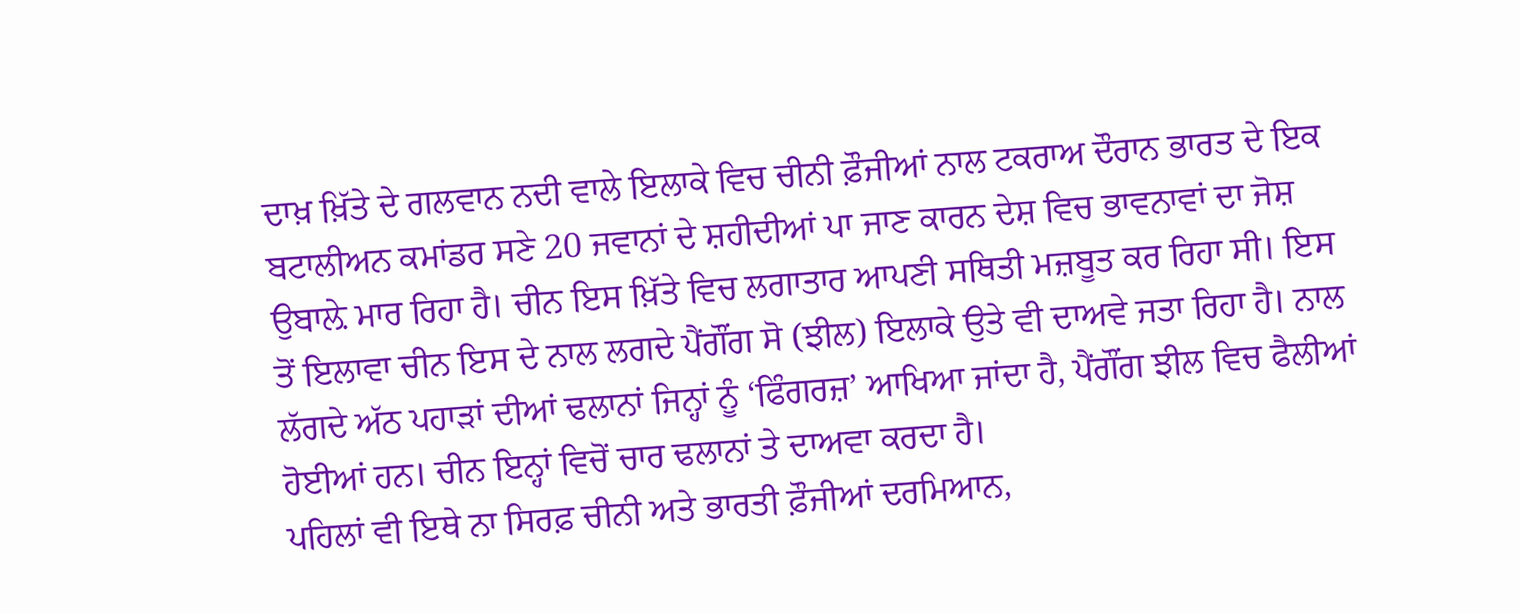ਦਾਖ਼ ਖ਼ਿੱਤੇ ਦੇ ਗਲਵਾਨ ਨਦੀ ਵਾਲੇ ਇਲਾਕੇ ਵਿਚ ਚੀਨੀ ਫ਼ੌਜੀਆਂ ਨਾਲ ਟਕਰਾਅ ਦੌਰਾਨ ਭਾਰਤ ਦੇ ਇਕ ਬਟਾਲੀਅਨ ਕਮਾਂਡਰ ਸਣੇ 20 ਜਵਾਨਾਂ ਦੇ ਸ਼ਹੀਦੀਆਂ ਪਾ ਜਾਣ ਕਾਰਨ ਦੇਸ਼ ਵਿਚ ਭਾਵਨਾਵਾਂ ਦਾ ਜੋਸ਼ ਉਬਾਲ਼ੇ ਮਾਰ ਰਿਹਾ ਹੈ। ਚੀਨ ਇਸ ਖ਼ਿੱਤੇ ਵਿਚ ਲਗਾਤਾਰ ਆਪਣੀ ਸਥਿਤੀ ਮਜ਼ਬੂਤ ਕਰ ਰਿਹਾ ਸੀ। ਇਸ ਤੋਂ ਇਲਾਵਾ ਚੀਨ ਇਸ ਦੇ ਨਾਲ ਲਗਦੇ ਪੈਂਗੌਂਗ ਸੋ (ਝੀਲ) ਇਲਾਕੇ ਉਤੇ ਵੀ ਦਾਅਵੇ ਜਤਾ ਰਿਹਾ ਹੈ। ਨਾਲ ਲੱਗਦੇ ਅੱਠ ਪਹਾੜਾਂ ਦੀਆਂ ਢਲਾਨਾਂ ਜਿਨ੍ਹਾਂ ਨੂੰ ‘ਫਿੰਗਰਜ਼’ ਆਖਿਆ ਜਾਂਦਾ ਹੈ, ਪੈਂਗੌਂਗ ਝੀਲ ਵਿਚ ਫੈਲੀਆਂ ਹੋਈਆਂ ਹਨ। ਚੀਨ ਇਨ੍ਹਾਂ ਵਿਚੋਂ ਚਾਰ ਢਲਾਨਾਂ ਤੇ ਦਾਅਵਾ ਕਰਦਾ ਹੈ।
ਪਹਿਲਾਂ ਵੀ ਇਥੇ ਨਾ ਸਿਰਫ਼ ਚੀਨੀ ਅਤੇ ਭਾਰਤੀ ਫ਼ੌਜੀਆਂ ਦਰਮਿਆਨ,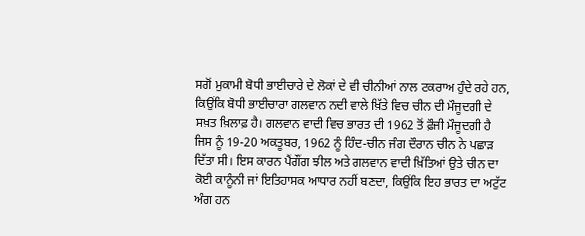ਸਗੋਂ ਮੁਕਾਮੀ ਬੋਧੀ ਭਾਈਚਾਰੇ ਦੇ ਲੋਕਾਂ ਦੇ ਵੀ ਚੀਨੀਆਂ ਨਾਲ ਟਕਰਾਅ ਹੁੰਦੇ ਰਹੇ ਹਨ, ਕਿਉਂਕਿ ਬੋਧੀ ਭਾਈਚਾਰਾ ਗਲਵਾਨ ਨਦੀ ਵਾਲੇ ਖ਼ਿੱਤੇ ਵਿਚ ਚੀਨ ਦੀ ਮੌਜੂਦਗੀ ਦੇ ਸਖ਼ਤ ਖ਼ਿਲਾਫ਼ ਹੈ। ਗਲਵਾਨ ਵਾਦੀ ਵਿਚ ਭਾਰਤ ਦੀ 1962 ਤੋਂ ਫ਼ੌਜੀ ਮੌਜੂਦਗੀ ਹੈ ਜਿਸ ਨੂੰ 19-20 ਅਕਤੂਬਰ, 1962 ਨੂੰ ਹਿੰਦ-ਚੀਨ ਜੰਗ ਦੌਰਾਨ ਚੀਨ ਨੇ ਪਛਾੜ ਦਿੱਤਾ ਸੀ। ਇਸ ਕਾਰਨ ਪੈਂਗੌਂਗ ਝੀਲ ਅਤੇ ਗਲਵਾਨ ਵਾਦੀ ਖ਼ਿੱਤਿਆਂ ਉਤੇ ਚੀਨ ਦਾ ਕੋਈ ਕਾਨੂੰਨੀ ਜਾਂ ਇਤਿਹਾਸਕ ਆਧਾਰ ਨਹੀਂ ਬਣਦਾ, ਕਿਉਂਕਿ ਇਹ ਭਾਰਤ ਦਾ ਅਟੁੱਟ ਅੰਗ ਹਨ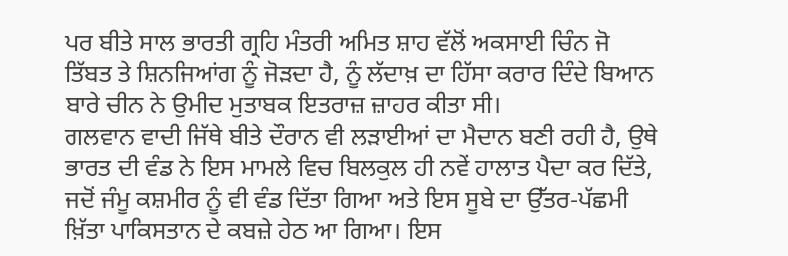ਪਰ ਬੀਤੇ ਸਾਲ ਭਾਰਤੀ ਗ੍ਰਹਿ ਮੰਤਰੀ ਅਮਿਤ ਸ਼ਾਹ ਵੱਲੋਂ ਅਕਸਾਈ ਚਿੰਨ ਜੋ ਤਿੱਬਤ ਤੇ ਸ਼ਿਨਜਿਆਂਗ ਨੂੰ ਜੋੜਦਾ ਹੈ, ਨੂੰ ਲੱਦਾਖ਼ ਦਾ ਹਿੱਸਾ ਕਰਾਰ ਦਿੰਦੇ ਬਿਆਨ ਬਾਰੇ ਚੀਨ ਨੇ ਉਮੀਦ ਮੁਤਾਬਕ ਇਤਰਾਜ਼ ਜ਼ਾਹਰ ਕੀਤਾ ਸੀ।
ਗਲਵਾਨ ਵਾਦੀ ਜਿੱਥੇ ਬੀਤੇ ਦੌਰਾਨ ਵੀ ਲੜਾਈਆਂ ਦਾ ਮੈਦਾਨ ਬਣੀ ਰਹੀ ਹੈ, ਉਥੇ ਭਾਰਤ ਦੀ ਵੰਡ ਨੇ ਇਸ ਮਾਮਲੇ ਵਿਚ ਬਿਲਕੁਲ ਹੀ ਨਵੇਂ ਹਾਲਾਤ ਪੈਦਾ ਕਰ ਦਿੱਤੇ, ਜਦੋਂ ਜੰਮੂ ਕਸ਼ਮੀਰ ਨੂੰ ਵੀ ਵੰਡ ਦਿੱਤਾ ਗਿਆ ਅਤੇ ਇਸ ਸੂਬੇ ਦਾ ਉੱਤਰ-ਪੱਛਮੀ ਖ਼ਿੱਤਾ ਪਾਕਿਸਤਾਨ ਦੇ ਕਬਜ਼ੇ ਹੇਠ ਆ ਗਿਆ। ਇਸ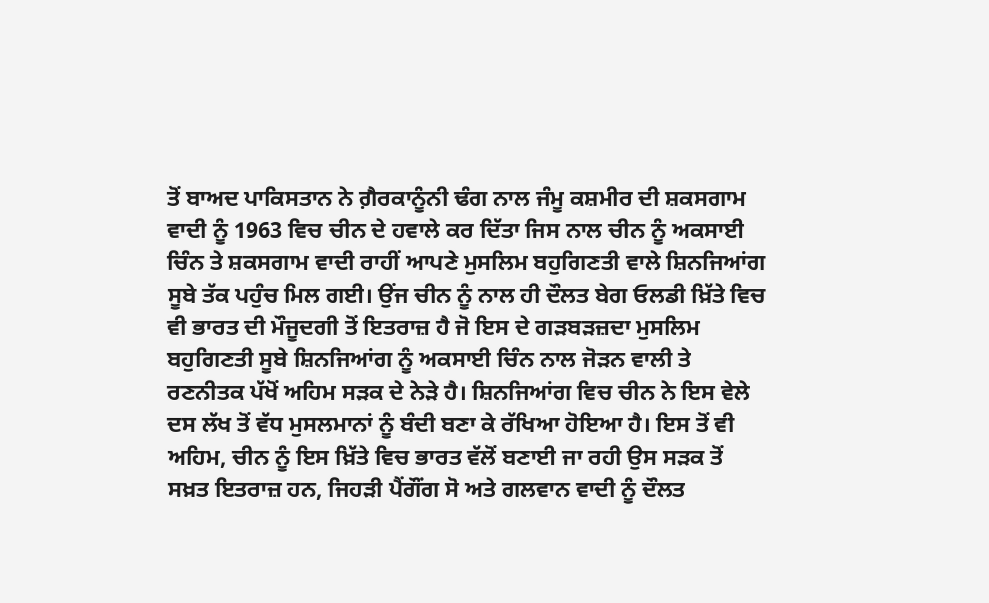ਤੋਂ ਬਾਅਦ ਪਾਕਿਸਤਾਨ ਨੇ ਗ਼ੈਰਕਾਨੂੰਨੀ ਢੰਗ ਨਾਲ ਜੰਮੂ ਕਸ਼ਮੀਰ ਦੀ ਸ਼ਕਸਗਾਮ ਵਾਦੀ ਨੂੰ 1963 ਵਿਚ ਚੀਨ ਦੇ ਹਵਾਲੇ ਕਰ ਦਿੱਤਾ ਜਿਸ ਨਾਲ ਚੀਨ ਨੂੰ ਅਕਸਾਈ ਚਿੰਨ ਤੇ ਸ਼ਕਸਗਾਮ ਵਾਦੀ ਰਾਹੀਂ ਆਪਣੇ ਮੁਸਲਿਮ ਬਹੁਗਿਣਤੀ ਵਾਲੇ ਸ਼ਿਨਜਿਆਂਗ ਸੂਬੇ ਤੱਕ ਪਹੁੰਚ ਮਿਲ ਗਈ। ਉਂਜ ਚੀਨ ਨੂੰ ਨਾਲ ਹੀ ਦੌਲਤ ਬੇਗ ਓਲਡੀ ਖ਼ਿੱਤੇ ਵਿਚ ਵੀ ਭਾਰਤ ਦੀ ਮੌਜੂਦਗੀ ਤੋਂ ਇਤਰਾਜ਼ ਹੈ ਜੋ ਇਸ ਦੇ ਗੜਬੜਜ਼ਦਾ ਮੁਸਲਿਮ ਬਹੁਗਿਣਤੀ ਸੂਬੇ ਸ਼ਿਨਜਿਆਂਗ ਨੂੰ ਅਕਸਾਈ ਚਿੰਨ ਨਾਲ ਜੋੜਨ ਵਾਲੀ ਤੇ ਰਣਨੀਤਕ ਪੱਖੋਂ ਅਹਿਮ ਸੜਕ ਦੇ ਨੇੜੇ ਹੈ। ਸ਼ਿਨਜਿਆਂਗ ਵਿਚ ਚੀਨ ਨੇ ਇਸ ਵੇਲੇ ਦਸ ਲੱਖ ਤੋਂ ਵੱਧ ਮੁਸਲਮਾਨਾਂ ਨੂੰ ਬੰਦੀ ਬਣਾ ਕੇ ਰੱਖਿਆ ਹੋਇਆ ਹੈ। ਇਸ ਤੋਂ ਵੀ ਅਹਿਮ, ਚੀਨ ਨੂੰ ਇਸ ਖ਼ਿੱਤੇ ਵਿਚ ਭਾਰਤ ਵੱਲੋਂ ਬਣਾਈ ਜਾ ਰਹੀ ਉਸ ਸੜਕ ਤੋਂ ਸਖ਼ਤ ਇਤਰਾਜ਼ ਹਨ, ਜਿਹੜੀ ਪੈਂਗੌਂਗ ਸੋ ਅਤੇ ਗਲਵਾਨ ਵਾਦੀ ਨੂੰ ਦੌਲਤ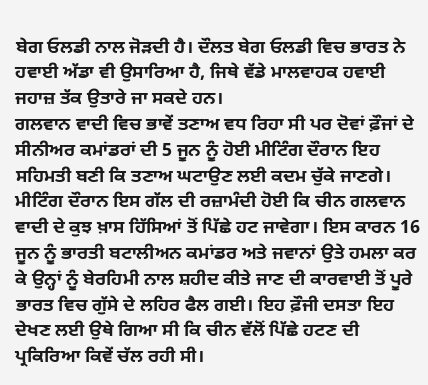ਬੇਗ ਓਲਡੀ ਨਾਲ ਜੋੜਦੀ ਹੈ। ਦੌਲਤ ਬੇਗ ਓਲਡੀ ਵਿਚ ਭਾਰਤ ਨੇ ਹਵਾਈ ਅੱਡਾ ਵੀ ਉਸਾਰਿਆ ਹੈ, ਜਿਥੇ ਵੱਡੇ ਮਾਲਵਾਹਕ ਹਵਾਈ ਜਹਾਜ਼ ਤੱਕ ਉਤਾਰੇ ਜਾ ਸਕਦੇ ਹਨ।
ਗਲਵਾਨ ਵਾਦੀ ਵਿਚ ਭਾਵੇਂ ਤਣਾਅ ਵਧ ਰਿਹਾ ਸੀ ਪਰ ਦੋਵਾਂ ਫ਼ੌਜਾਂ ਦੇ ਸੀਨੀਅਰ ਕਮਾਂਡਰਾਂ ਦੀ 5 ਜੂਨ ਨੂੰ ਹੋਈ ਮੀਟਿੰਗ ਦੌਰਾਨ ਇਹ ਸਹਿਮਤੀ ਬਣੀ ਕਿ ਤਣਾਅ ਘਟਾਉਣ ਲਈ ਕਦਮ ਚੁੱਕੇ ਜਾਣਗੇ। ਮੀਟਿੰਗ ਦੌਰਾਨ ਇਸ ਗੱਲ ਦੀ ਰਜ਼ਾਮੰਦੀ ਹੋਈ ਕਿ ਚੀਨ ਗਲਵਾਨ ਵਾਦੀ ਦੇ ਕੁਝ ਖ਼ਾਸ ਹਿੱਸਿਆਂ ਤੋਂ ਪਿੱਛੇ ਹਟ ਜਾਵੇਗਾ। ਇਸ ਕਾਰਨ 16 ਜੂਨ ਨੂੰ ਭਾਰਤੀ ਬਟਾਲੀਅਨ ਕਮਾਂਡਰ ਅਤੇ ਜਵਾਨਾਂ ਉਤੇ ਹਮਲਾ ਕਰ ਕੇ ਉਨ੍ਹਾਂ ਨੂੰ ਬੇਰਹਿਮੀ ਨਾਲ ਸ਼ਹੀਦ ਕੀਤੇ ਜਾਣ ਦੀ ਕਾਰਵਾਈ ਤੋਂ ਪੂਰੇ ਭਾਰਤ ਵਿਚ ਗੁੱਸੇ ਦੇ ਲਹਿਰ ਫੈਲ ਗਈ। ਇਹ ਫ਼ੌਜੀ ਦਸਤਾ ਇਹ ਦੇਖਣ ਲਈ ਉਥੇ ਗਿਆ ਸੀ ਕਿ ਚੀਨ ਵੱਲੋਂ ਪਿੱਛੇ ਹਟਣ ਦੀ ਪ੍ਰਕਿਰਿਆ ਕਿਵੇਂ ਚੱਲ ਰਹੀ ਸੀ।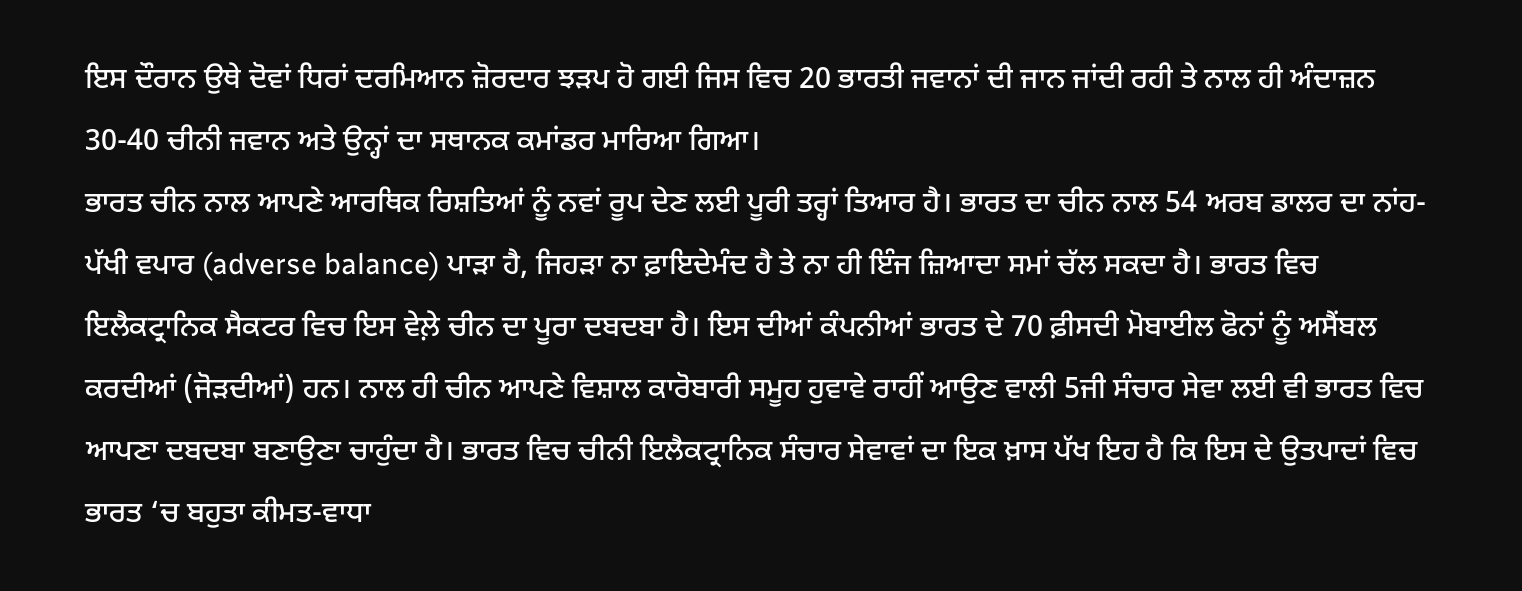ਇਸ ਦੌਰਾਨ ਉਥੇ ਦੋਵਾਂ ਧਿਰਾਂ ਦਰਮਿਆਨ ਜ਼ੋਰਦਾਰ ਝੜਪ ਹੋ ਗਈ ਜਿਸ ਵਿਚ 20 ਭਾਰਤੀ ਜਵਾਨਾਂ ਦੀ ਜਾਨ ਜਾਂਦੀ ਰਹੀ ਤੇ ਨਾਲ ਹੀ ਅੰਦਾਜ਼ਨ 30-40 ਚੀਨੀ ਜਵਾਨ ਅਤੇ ਉਨ੍ਹਾਂ ਦਾ ਸਥਾਨਕ ਕਮਾਂਡਰ ਮਾਰਿਆ ਗਿਆ।
ਭਾਰਤ ਚੀਨ ਨਾਲ ਆਪਣੇ ਆਰਥਿਕ ਰਿਸ਼ਤਿਆਂ ਨੂੰ ਨਵਾਂ ਰੂਪ ਦੇਣ ਲਈ ਪੂਰੀ ਤਰ੍ਹਾਂ ਤਿਆਰ ਹੈ। ਭਾਰਤ ਦਾ ਚੀਨ ਨਾਲ 54 ਅਰਬ ਡਾਲਰ ਦਾ ਨਾਂਹ-ਪੱਖੀ ਵਪਾਰ (adverse balance) ਪਾੜਾ ਹੈ, ਜਿਹੜਾ ਨਾ ਫ਼ਾਇਦੇਮੰਦ ਹੈ ਤੇ ਨਾ ਹੀ ਇੰਜ ਜ਼ਿਆਦਾ ਸਮਾਂ ਚੱਲ ਸਕਦਾ ਹੈ। ਭਾਰਤ ਵਿਚ ਇਲੈਕਟ੍ਰਾਨਿਕ ਸੈਕਟਰ ਵਿਚ ਇਸ ਵੇਲ਼ੇ ਚੀਨ ਦਾ ਪੂਰਾ ਦਬਦਬਾ ਹੈ। ਇਸ ਦੀਆਂ ਕੰਪਨੀਆਂ ਭਾਰਤ ਦੇ 70 ਫ਼ੀਸਦੀ ਮੋਬਾਈਲ ਫੋਨਾਂ ਨੂੰ ਅਸੈਂਬਲ ਕਰਦੀਆਂ (ਜੋੜਦੀਆਂ) ਹਨ। ਨਾਲ ਹੀ ਚੀਨ ਆਪਣੇ ਵਿਸ਼ਾਲ ਕਾਰੋਬਾਰੀ ਸਮੂਹ ਹੁਵਾਵੇ ਰਾਹੀਂ ਆਉਣ ਵਾਲੀ 5ਜੀ ਸੰਚਾਰ ਸੇਵਾ ਲਈ ਵੀ ਭਾਰਤ ਵਿਚ ਆਪਣਾ ਦਬਦਬਾ ਬਣਾਉਣਾ ਚਾਹੁੰਦਾ ਹੈ। ਭਾਰਤ ਵਿਚ ਚੀਨੀ ਇਲੈਕਟ੍ਰਾਨਿਕ ਸੰਚਾਰ ਸੇਵਾਵਾਂ ਦਾ ਇਕ ਖ਼ਾਸ ਪੱਖ ਇਹ ਹੈ ਕਿ ਇਸ ਦੇ ਉਤਪਾਦਾਂ ਵਿਚ ਭਾਰਤ ‘ਚ ਬਹੁਤਾ ਕੀਮਤ-ਵਾਧਾ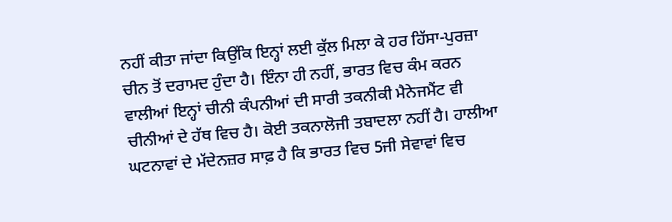ਨਹੀਂ ਕੀਤਾ ਜਾਂਦਾ ਕਿਉਂਕਿ ਇਨ੍ਹਾਂ ਲਈ ਕੁੱਲ ਮਿਲਾ ਕੇ ਹਰ ਹਿੱਸਾ-ਪੁਰਜ਼ਾ ਚੀਨ ਤੋਂ ਦਰਾਮਦ ਹੁੰਦਾ ਹੈ। ਇੰਨਾ ਹੀ ਨਹੀਂ, ਭਾਰਤ ਵਿਚ ਕੰਮ ਕਰਨ ਵਾਲੀਆਂ ਇਨ੍ਹਾਂ ਚੀਨੀ ਕੰਪਨੀਆਂ ਦੀ ਸਾਰੀ ਤਕਨੀਕੀ ਮੈਨੇਜਮੈਂਟ ਵੀ ਚੀਨੀਆਂ ਦੇ ਹੱਥ ਵਿਚ ਹੈ। ਕੋਈ ਤਕਨਾਲੋਜੀ ਤਬਾਦਲਾ ਨਹੀਂ ਹੈ। ਹਾਲੀਆ ਘਟਨਾਵਾਂ ਦੇ ਮੱਦੇਨਜ਼ਰ ਸਾਫ਼ ਹੈ ਕਿ ਭਾਰਤ ਵਿਚ 5ਜੀ ਸੇਵਾਵਾਂ ਵਿਚ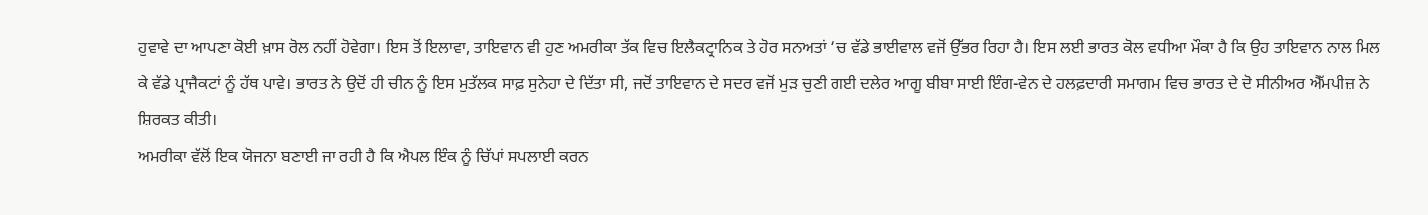ਹੁਵਾਵੇ ਦਾ ਆਪਣਾ ਕੋਈ ਖ਼ਾਸ ਰੋਲ ਨਹੀਂ ਹੋਵੇਗਾ। ਇਸ ਤੋਂ ਇਲਾਵਾ, ਤਾਇਵਾਨ ਵੀ ਹੁਣ ਅਮਰੀਕਾ ਤੱਕ ਵਿਚ ਇਲੈਕਟ੍ਰਾਨਿਕ ਤੇ ਹੋਰ ਸਨਅਤਾਂ ‘ਚ ਵੱਡੇ ਭਾਈਵਾਲ ਵਜੋਂ ਉੱਭਰ ਰਿਹਾ ਹੈ। ਇਸ ਲਈ ਭਾਰਤ ਕੋਲ ਵਧੀਆ ਮੌਕਾ ਹੈ ਕਿ ਉਹ ਤਾਇਵਾਨ ਨਾਲ ਮਿਲ ਕੇ ਵੱਡੇ ਪ੍ਰਾਜੈਕਟਾਂ ਨੂੰ ਹੱਥ ਪਾਵੇ। ਭਾਰਤ ਨੇ ਉਦੋਂ ਹੀ ਚੀਨ ਨੂੰ ਇਸ ਮੁਤੱਲਕ ਸਾਫ਼ ਸੁਨੇਹਾ ਦੇ ਦਿੱਤਾ ਸੀ, ਜਦੋਂ ਤਾਇਵਾਨ ਦੇ ਸਦਰ ਵਜੋਂ ਮੁੜ ਚੁਣੀ ਗਈ ਦਲੇਰ ਆਗੂ ਬੀਬਾ ਸਾਈ ਇੰਗ-ਵੇਨ ਦੇ ਹਲਫ਼ਦਾਰੀ ਸਮਾਗਮ ਵਿਚ ਭਾਰਤ ਦੇ ਦੋ ਸੀਨੀਅਰ ਐੱਮਪੀਜ਼ ਨੇ ਸ਼ਿਰਕਤ ਕੀਤੀ।
ਅਮਰੀਕਾ ਵੱਲੋਂ ਇਕ ਯੋਜਨਾ ਬਣਾਈ ਜਾ ਰਹੀ ਹੈ ਕਿ ਐਪਲ ਇੰਕ ਨੂੰ ਚਿੱਪਾਂ ਸਪਲਾਈ ਕਰਨ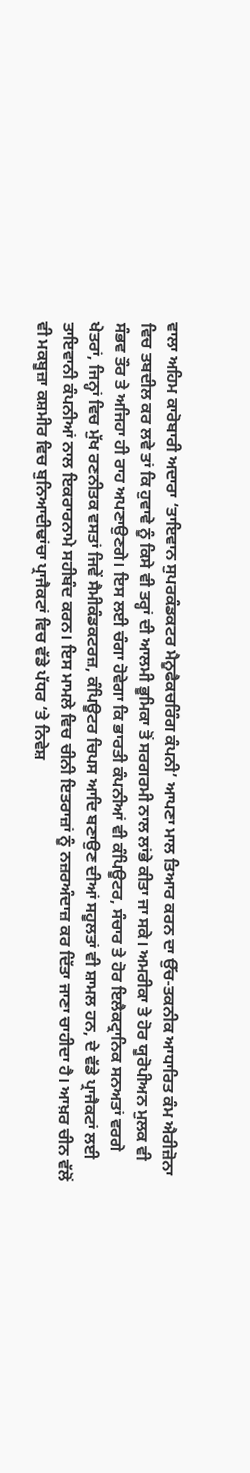ਵਾਲਾ ਅਹਿਮ ਕਾਰੋਬਾਰੀ ਅਦਾਰਾ ‘ਤਾਇਵਾਨ ਸੁਪਰਕੰਡਕਟਰ ਮੈਨੂਫੈਕਚਰਿੰਗ ਕੰਪਨੀ’ ਆਪਣਾ ਮਾਲ ਤਿਆਰ ਕਰਨ ਦਾ ਉੱਚ-ਤਕਨੀਕ ਆਧਾਰਿਤ ਕੰਮ ਐਰੀਜ਼ੋਨਾ ਵਿਚ ਤਬਦੀਲ ਕਰ ਲਵੇ ਤਾਂ ਕਿ ਹੁਵਾਵੇ ਨੂੰ ਕਿਸੇ ਵੀ ਤਰ੍ਹਾਂ ਦੀ ਆਲਮੀ ਭੂਮਿਕਾ ਤੋਂ ਸਰਗਰਮੀ ਨਾਲ ਲਾਂਭੇ ਕੀਤਾ ਜਾ ਸਕੇ। ਅਮਰੀਕਾ ਤੇ ਹੋਰ ਯੂਰੋਪੀਅਨ ਮੁਲਕ ਵੀ ਸੰਭਵ ਤੌਰ ਤੇ ਅਜਿਹਾ ਹੀ ਰਾਹ ਅਪਣਾਉਣਗੇ। ਇਸ ਲਈ ਚੰਗਾ ਹੋਵੇਗਾ ਕਿ ਭਾਰਤੀ ਕੰਪਨੀਆਂ ਵੀ ਕੰਪਿਊਟਰ, ਸੰਚਾਰ ਤੇ ਹੋਰ ਇਲੈਕਟ੍ਰਾਨਿਕ ਸਨਅਤਾਂ ਵਰਗੇ ਖੇਤਰਾਂ, ਜਿਨ੍ਹਾਂ ਵਿਚ ਮੁੱਖ ਰਣਨੀਤਕ ਵਸਤਾਂ ਜਿਵੇਂ ਸੈਮੀਕੰਡਕਟਰਜ਼, ਕੰਪਿਊਟਰ ਚਿਪਸ ਆਦਿ ਬਣਾਉਣ ਦੀਆਂ ਸਹੂਲਤਾਂ ਵੀ ਸ਼ਾਮਲ ਹਨ, ਦੇ ਵੱਡੇ ਪ੍ਰਾਜੈਕਟਾਂ ਲਈ ਤਾਇਵਾਨੀ ਕੰਪਨੀਆਂ ਨਾਲ ਇਕਰਾਰਨਾਮੇ ਸਹੀਬੰਦ ਕਰਨ। ਇਸ ਮਾਮਲੇ ਵਿਚ ਚੀਨੀ ਇਤਰਾਜ਼ਾਂ ਨੂੰ ਨਜ਼ਰਅੰਦਾਜ਼ ਕਰ ਦਿੱਤਾ ਜਾਣਾ ਚਾਹੀਦਾ ਹੈ। ਆਖ਼ਰ ਚੀਨ ਵੱਲੋਂ ਵੀ ਮਕਬੂਜ਼ਾ ਕਸ਼ਮੀਰ ਵਿਚ ਬੁਨਿਆਦੀਢਾਂਚਾ ਪ੍ਰਾਜੈਕਟਾਂ ਵਿਚ ਵੱਡੇ ਪੱਧਰ ‘ਤੇ ਨਿਵੇਸ਼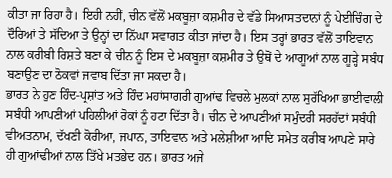ਕੀਤਾ ਜਾ ਰਿਹਾ ਹੈ। ਇਹੀ ਨਹੀਂ, ਚੀਨ ਵੱਲੋਂ ਮਕਬੂਜ਼ਾ ਕਸ਼ਮੀਰ ਦੇ ਵੱਡੇ ਸਿਆਸਤਦਾਨਾਂ ਨੂੰ ਪੇਈਚਿੰਗ ਦੇ ਦੌਰਿਆਂ ਤੇ ਸੱਦਿਆ ਤੇ ਉਨ੍ਹਾਂ ਦਾ ਨਿੱਘਾ ਸਵਾਗਤ ਕੀਤਾ ਜਾਂਦਾ ਹੈ। ਇਸ ਤਰ੍ਹਾਂ ਭਾਰਤ ਵੱਲੋਂ ਤਾਇਵਾਨ ਨਾਲ ਕਰੀਬੀ ਰਿਸ਼ਤੇ ਬਣਾ ਕੇ ਚੀਨ ਨੂੰ ਇਸ ਦੇ ਮਕਬੂਜ਼ਾ ਕਸ਼ਮੀਰ ਤੇ ਉਥੋਂ ਦੇ ਆਗੂਆਂ ਨਾਲ ਗੂੜ੍ਹੇ ਸਬੰਧ ਬਣਾਉਣ ਦਾ ਠੋਕਵਾਂ ਜਵਾਬ ਦਿੱਤਾ ਜਾ ਸਕਦਾ ਹੈ।
ਭਾਰਤ ਨੇ ਹੁਣ ਹਿੰਦ-ਪ੍ਰਸ਼ਾਂਤ ਅਤੇ ਹਿੰਦ ਮਹਾਂਸਾਗਰੀ ਗੁਆਂਢ ਵਿਚਲੇ ਮੁਲਕਾਂ ਨਾਲ ਸੁਰੱਖਿਆ ਭਾਈਵਾਲੀ ਸਬੰਧੀ ਆਪਣੀਆਂ ਪਹਿਲੀਆਂ ਰੋਕਾਂ ਨੂੰ ਹਟਾ ਦਿੱਤਾ ਹੈ। ਚੀਨ ਦੇ ਆਪਣੀਆਂ ਸਮੁੰਦਰੀ ਸਰਹੱਦਾਂ ਸਬੰਧੀ ਵੀਅਤਨਾਮ, ਦੱਖਣੀ ਕੋਰੀਆ, ਜਪਾਨ, ਤਾਇਵਾਨ ਅਤੇ ਮਲੇਸ਼ੀਆ ਆਦਿ ਸਮੇਤ ਕਰੀਬ ਆਪਣੇ ਸਾਰੇ ਹੀ ਗੁਆਂਢੀਆਂ ਨਾਲ ਤਿੱਖੇ ਮਤਭੇਦ ਹਨ। ਭਾਰਤ ਅਜੇ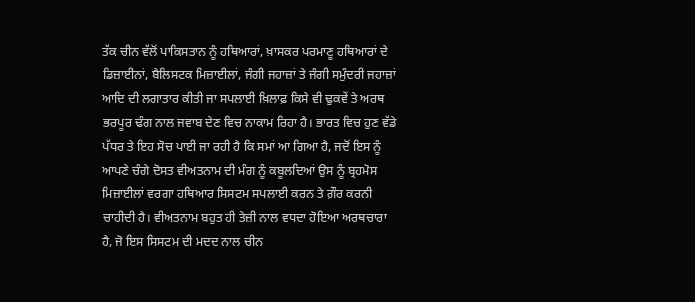ਤੱਕ ਚੀਨ ਵੱਲੋਂ ਪਾਕਿਸਤਾਨ ਨੂੰ ਹਥਿਆਰਾਂ, ਖ਼ਾਸਕਰ ਪਰਮਾਣੂ ਹਥਿਆਰਾਂ ਦੇ ਡਿਜ਼ਾਈਨਾਂ, ਬੈਲਿਸਟਕ ਮਿਜ਼ਾਈਲਾਂ, ਜੰਗੀ ਜਹਾਜ਼ਾਂ ਤੇ ਜੰਗੀ ਸਮੁੰਦਰੀ ਜਹਾਜ਼ਾਂ ਆਦਿ ਦੀ ਲਗਾਤਾਰ ਕੀਤੀ ਜਾ ਸਪਲਾਈ ਖ਼ਿਲਾਫ਼ ਕਿਸੇ ਵੀ ਢੁਕਵੇਂ ਤੇ ਅਰਥ ਭਰਪੂਰ ਢੰਗ ਨਾਲ ਜਵਾਬ ਦੇਣ ਵਿਚ ਨਾਕਾਮ ਰਿਹਾ ਹੈ। ਭਾਰਤ ਵਿਚ ਹੁਣ ਵੱਡੇ ਪੱਧਰ ਤੇ ਇਹ ਸੋਚ ਪਾਈ ਜਾ ਰਹੀ ਹੈ ਕਿ ਸਮਾਂ ਆ ਗਿਆ ਹੈ, ਜਦੋਂ ਇਸ ਨੂੰ ਆਪਣੇ ਚੰਗੇ ਦੋਸਤ ਵੀਅਤਨਾਮ ਦੀ ਮੰਗ ਨੂੰ ਕਬੂਲਦਿਆਂ ਉਸ ਨੂੰ ਬ੍ਰਹਮੋਸ ਮਿਜ਼ਾਈਲਾਂ ਵਰਗਾ ਹਥਿਆਰ ਸਿਸਟਮ ਸਪਲਾਈ ਕਰਨ ਤੇ ਗ਼ੌਰ ਕਰਨੀ ਚਾਹੀਦੀ ਹੈ। ਵੀਅਤਨਾਮ ਬਹੁਤ ਹੀ ਤੇਜ਼ੀ ਨਾਲ ਵਧਦਾ ਹੋਇਆ ਅਰਥਚਾਰਾ ਹੈ, ਜੋ ਇਸ ਸਿਸਟਮ ਦੀ ਮਦਦ ਨਾਲ ਚੀਨ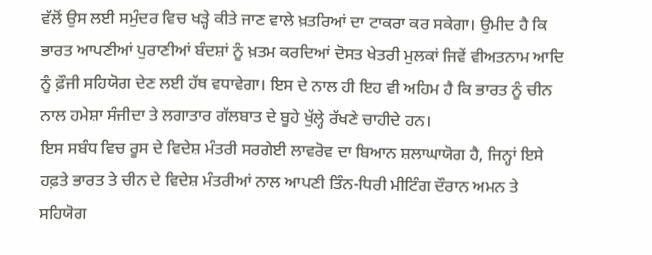ਵੱਲੋਂ ਉਸ ਲਈ ਸਮੁੰਦਰ ਵਿਚ ਖੜ੍ਹੇ ਕੀਤੇ ਜਾਣ ਵਾਲੇ ਖ਼ਤਰਿਆਂ ਦਾ ਟਾਕਰਾ ਕਰ ਸਕੇਗਾ। ਉਮੀਦ ਹੈ ਕਿ ਭਾਰਤ ਆਪਣੀਆਂ ਪੁਰਾਣੀਆਂ ਬੰਦਸ਼ਾਂ ਨੂੰ ਖ਼ਤਮ ਕਰਦਿਆਂ ਦੋਸਤ ਖੇਤਰੀ ਮੁਲਕਾਂ ਜਿਵੇਂ ਵੀਅਤਨਾਮ ਆਦਿ ਨੂੰ ਫ਼ੌਜੀ ਸਹਿਯੋਗ ਦੇਣ ਲਈ ਹੱਥ ਵਧਾਵੇਗਾ। ਇਸ ਦੇ ਨਾਲ ਹੀ ਇਹ ਵੀ ਅਹਿਮ ਹੈ ਕਿ ਭਾਰਤ ਨੂੰ ਚੀਨ ਨਾਲ ਹਮੇਸ਼ਾ ਸੰਜੀਦਾ ਤੇ ਲਗਾਤਾਰ ਗੱਲਬਾਤ ਦੇ ਬੂਹੇ ਖੁੱਲ੍ਹੇ ਰੱਖਣੇ ਚਾਹੀਦੇ ਹਨ।
ਇਸ ਸਬੰਧ ਵਿਚ ਰੂਸ ਦੇ ਵਿਦੇਸ਼ ਮੰਤਰੀ ਸਰਗੇਈ ਲਾਵਰੋਵ ਦਾ ਬਿਆਨ ਸ਼ਲਾਘਾਯੋਗ ਹੈ, ਜਿਨ੍ਹਾਂ ਇਸੇ ਹਫ਼ਤੇ ਭਾਰਤ ਤੇ ਚੀਨ ਦੇ ਵਿਦੇਸ਼ ਮੰਤਰੀਆਂ ਨਾਲ ਆਪਣੀ ਤਿੰਨ-ਧਿਰੀ ਮੀਟਿੰਗ ਦੌਰਾਨ ਅਮਨ ਤੇ ਸਹਿਯੋਗ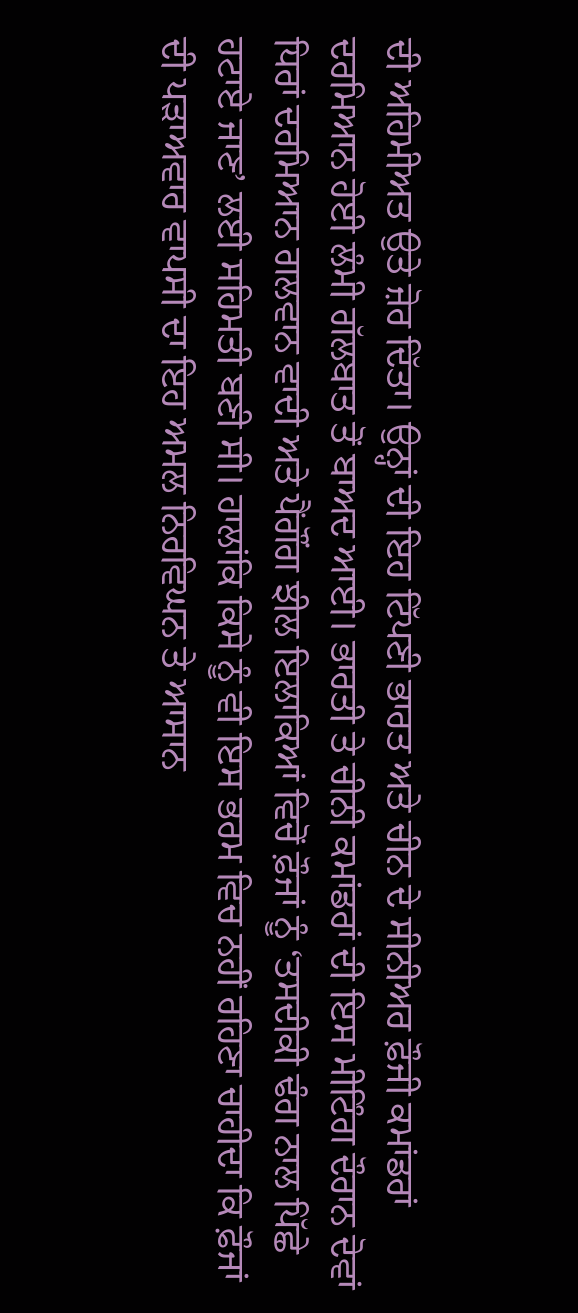ਦੀ ਅਹਿਮੀਅਤ ਉਤੇ ਜ਼ੋਰ ਦਿੱਤਾ। ਉਨ੍ਹਾਂ ਦੀ ਇਹ ਟਿੱਪਣੀ ਭਾਰਤ ਅਤੇ ਚੀਨ ਦੇ ਸੀਨੀਅਰ ਫ਼ੌਜੀ ਕਮਾਂਡਰਾਂ ਦਰਮਿਆਨ ਹੋਈ ਲੰਮੀ ਗੱਲਬਾਤ ਤੋਂ ਬਾਅਦ ਆਈ। ਭਾਰਤੀ ਤੇ ਚੀਨੀ ਕਮਾਂਡਰਾਂ ਦੀ ਇਸ ਮੀਟਿੰਗ ਦੌਰਾਨ ਦੋਵਾਂ ਧਿਰਾਂ ਦਰਮਿਆਨ ਗਲਵਾਨ ਵਾਦੀ ਅਤੇ ਪੈਂਗੌਂਗ ਝੀਲ ਇਲਾਕਿਆਂ ਵਿਚੋਂ ਫ਼ੌਜਾਂ ਨੂੰ ‘ਤਸਦੀਕੀ ਢੰਗ ਨਾਲ ਪਿੱਛੇ ਹਟਾਏ ਜਾਣ’ ਲਈ ਸਹਿਮਤੀ ਬਣੀ ਸੀ। ਹਾਲਾਂਕਿ ਕਿਸੇ ਨੂੰ ਵੀ ਇਸ ਭਰਮ ਵਿਚ ਨਹੀਂ ਰਹਿਣਾ ਚਾਹੀਦਾ ਕਿ ਫ਼ੌਜਾਂ ਦੀ ਪੜਾਅਵਾਰ ਵਾਪਸੀ ਦਾ ਇਹ ਅਮਲ ਨਿਰਵਿਘਨ ਤੇ ਆਸਾਨ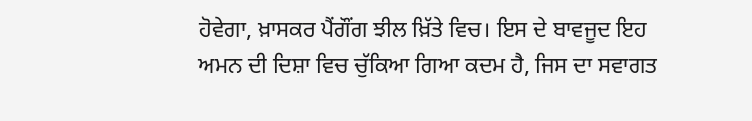ਹੋਵੇਗਾ, ਖ਼ਾਸਕਰ ਪੈਂਗੌਂਗ ਝੀਲ ਖ਼ਿੱਤੇ ਵਿਚ। ਇਸ ਦੇ ਬਾਵਜੂਦ ਇਹ ਅਮਨ ਦੀ ਦਿਸ਼ਾ ਵਿਚ ਚੁੱਕਿਆ ਗਿਆ ਕਦਮ ਹੈ, ਜਿਸ ਦਾ ਸਵਾਗਤ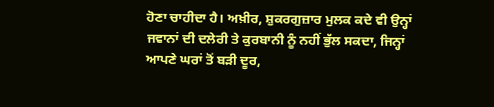ਹੋਣਾ ਚਾਹੀਦਾ ਹੈ। ਅਖ਼ੀਰ, ਸ਼ੁਕਰਗੁਜ਼ਾਰ ਮੁਲਕ ਕਦੇ ਵੀ ਉਨ੍ਹਾਂ ਜਵਾਨਾਂ ਦੀ ਦਲੇਰੀ ਤੇ ਕੁਰਬਾਨੀ ਨੂੰ ਨਹੀਂ ਭੁੱਲ ਸਕਦਾ, ਜਿਨ੍ਹਾਂ ਆਪਣੇ ਘਰਾਂ ਤੋਂ ਬੜੀ ਦੂਰ,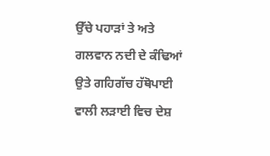ਉੱਚੇ ਪਹਾੜਾਂ ਤੇ ਅਤੇ ਗਲਵਾਨ ਨਦੀ ਦੇ ਕੰਢਿਆਂ ਉਤੇ ਗਹਿਗੱਚ ਹੱਥੋਪਾਈ ਵਾਲੀ ਲੜਾਈ ਵਿਚ ਦੇਸ਼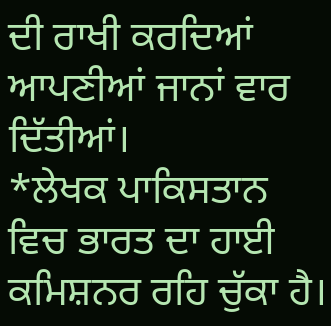ਦੀ ਰਾਖੀ ਕਰਦਿਆਂ ਆਪਣੀਆਂ ਜਾਨਾਂ ਵਾਰ ਦਿੱਤੀਆਂ।
*ਲੇਖਕ ਪਾਕਿਸਤਾਨ ਵਿਚ ਭਾਰਤ ਦਾ ਹਾਈ ਕਮਿਸ਼ਨਰ ਰਹਿ ਚੁੱਕਾ ਹੈ।